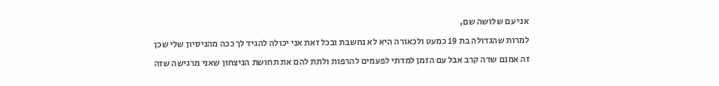אני עם שלושה שם,
למרות שהגדולה בת 19 כמעט ולכאורה היא לא נחשבת ובכל זאת אני יכולה להגיד לך ככה מהניסיון שלי שכן זה אמנם שדה קרב אבל עם הזמן למדתי לפעמים להרפות ולתת להם את תחושת הניצחון שאני מרגישה שזה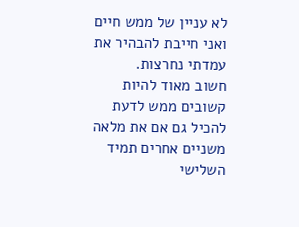לא עניין של ממש חיים ואני חייבת להבהיר את עמדתי נחרצות.
חשוב מאוד להיות קשובים ממש לדעת להכיל גם אם את מלאה משניים אחרים תמיד השלישי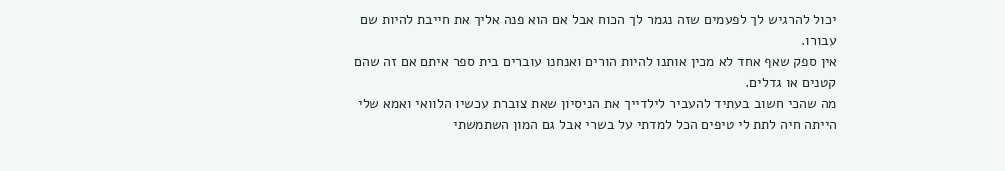יכול להרגיש לך לפעמים שזה נגמר לך הכוח אבל אם הוא פנה אליך את חייבת להיות שם עבורו.
אין ספק שאף אחד לא מכין אותנו להיות הורים ואנחנו עוברים בית ספר איתם אם זה שהם קטנים או גדלים.
מה שהכי חשוב בעתיד להעביר לילדייך את הניסיון שאת צוברת עכשיו הלוואי ואמא שלי הייתה חיה לתת לי טיפים הכל למדתי על בשרי אבל גם המון השתמשתי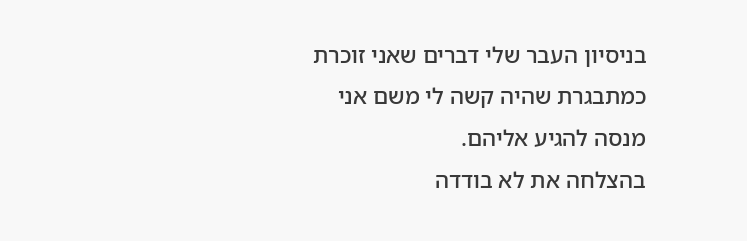בניסיון העבר שלי דברים שאני זוכרת כמתבגרת שהיה קשה לי משם אני מנסה להגיע אליהם.
בהצלחה את לא בודדה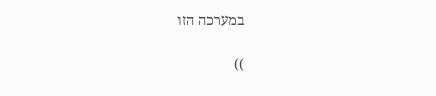במערכה הזו

))